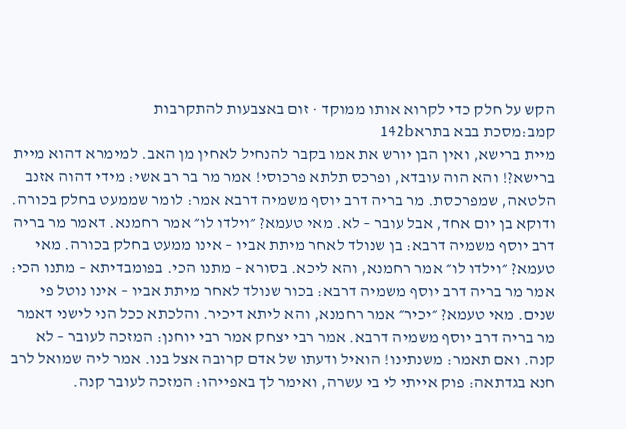הקש על חלק כדי לקרוא אותו ממוקד · זום באצבעות להתקרבות
קמב:מסכת בבא בתרא142b
מיית ברישא, ואין הבן יורש את אמו בקבר להנחיל לאחין מן האב. למימרא דהוא מיית ברישא?! והא הוה עובדא, ופרכס תלתא פרכוסי! אמר מר בר רב אשי: מידי דהוה אזנב הלטאה, שמפרכסת. מר בריה דרב יוסף משמיה דרבא אמר: לומר שממעט בחלק בכורה. ודוקא בן יום אחד, אבל עובר – לא. מאי טעמא? ״וילדו לו״ אמר רחמנא. דאמר מר בריה דרב יוסף משמיה דרבא: בן שנולד לאחר מיתת אביו – אינו ממעט בחלק בכורה. מאי טעמא? ״וילדו לו״ אמר רחמנא, והא ליכא. בסורא – מתנו הכי. בפומבדיתא – מתנו הכי: אמר מר בריה דרב יוסף משמיה דרבא: בכור שנולד לאחר מיתת אביו – אינו נוטל פי שנים. מאי טעמא? ״יכיר״ אמר רחמנא, והא ליתא דיכיר. והלכתא ככל הני לישני דאמר מר בריה דרב יוסף משמיה דרבא. אמר רבי יצחק אמר רבי יוחנן: המזכה לעובר – לא קנה. ואם תאמר: משנתינו! הואיל ודעתו של אדם קרובה אצל בנו. אמר ליה שמואל לרב חנא בגדתאה: פוק אייתי לי בי עשרה, ואימר לך באפייהו: המזכה לעובר קנה.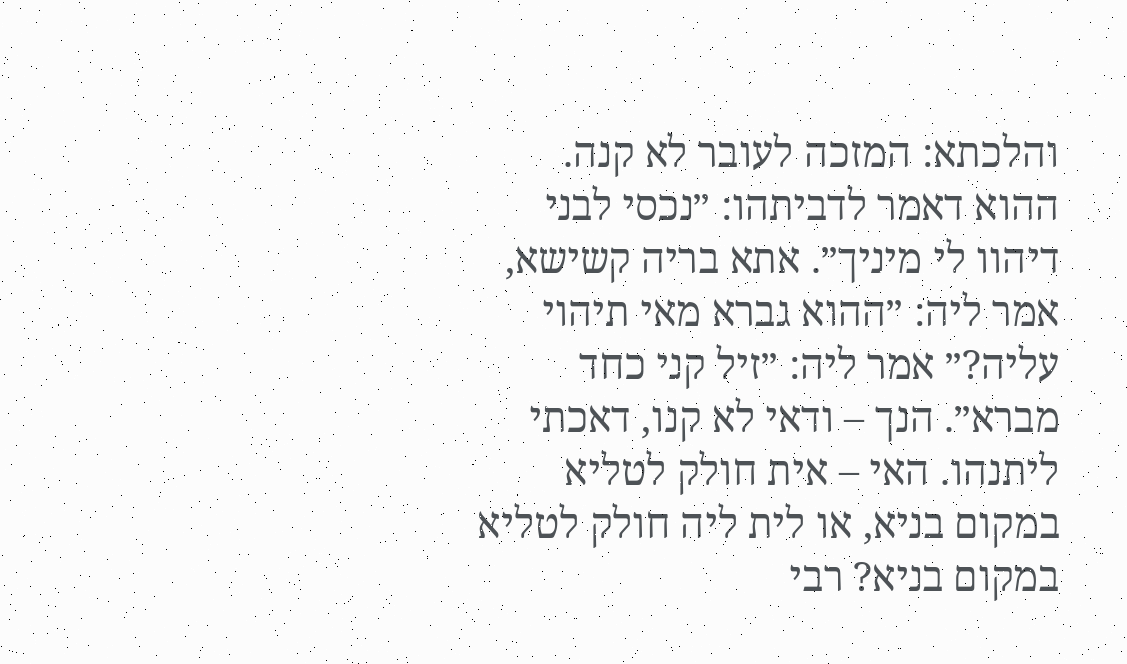והלכתא: המזכה לעובר לא קנה. ההוא דאמר לדביתהו: ״נכסי לבני דיהוו לי מיניך״. אתא בריה קשישא, אמר ליה: ״ההוא גברא מאי תיהוי עליה?״ אמר ליה: ״זיל קני כחד מברא״. הנך – ודאי לא קנו, דאכתי ליתנהו. האי – אית חולק לטליא במקום בניא, או לית ליה חולק לטליא במקום בניא? רבי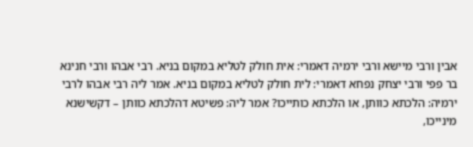אבין ורבי מיישא ורבי ירמיה דאמרי: אית חולק לטליא במקום בניא. רבי אבהו ורבי חנינא בר פפי ורבי יצחק נפחא דאמרי: לית חולק לטליא במקום בניא. אמר ליה רבי אבהו לרבי ירמיה: הלכתא כוותן, או הלכתא כותייכו? אמר ליה: פשיטא דהלכתא כוותן – דקשישנא מינייכו,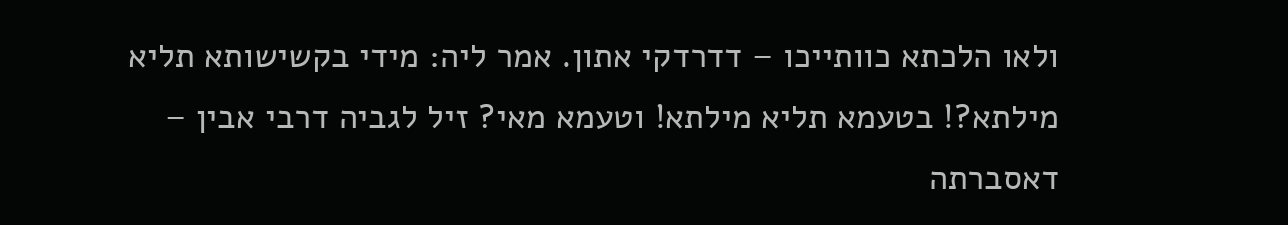ולאו הלכתא כוותייכו – דדרדקי אתון. אמר ליה: מידי בקשישותא תליא מילתא?! בטעמא תליא מילתא! וטעמא מאי? זיל לגביה דרבי אבין – דאסברתה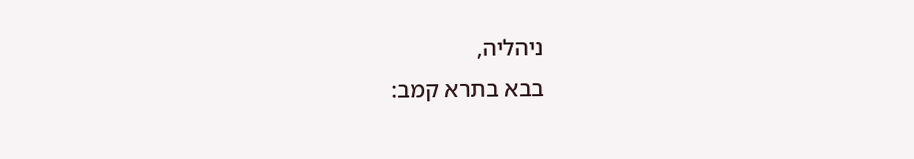ניהליה,
בבא בתרא קמב: